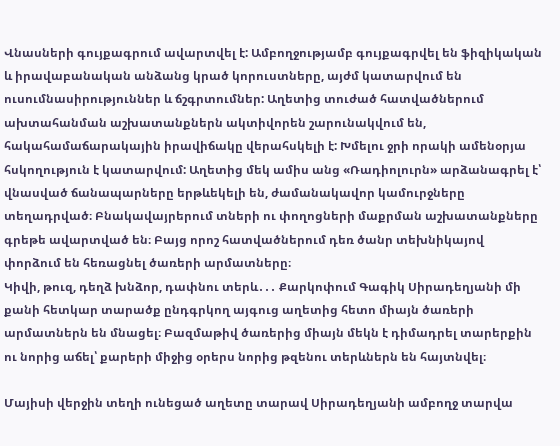Վնասների գույքագրում ավարտվել է: Ամբողջությամբ գույքագրվել են ֆիզիկական և իրավաբանական անձանց կրած կորուստները, այժմ կատարվում են ուսումնասիրություններ և ճշգրտումներ: Աղետից տուժած հատվածներում ախտահանման աշխատանքներն ակտիվորեն շարունակվում են, հակահամաճարակային իրավիճակը վերահսկելի է: Խմելու ջրի որակի ամենօրյա հսկողություն է կատարվում: Աղետից մեկ ամիս անց «Ռադիոլուրն» արձանագրել է՝ վնասված ճանապարները երթևեկելի են, ժամանակավոր կամուրջները տեղադրված։ Բնակավայրերում տների ու փողոցների մաքրման աշխատանքները գրեթե ավարտված են։ Բայց որոշ հատվածներում դեռ ծանր տեխնիկայով փորձում են հեռացնել ծառերի արմատները։
Կիվի, թուզ, դեղձ խնձոր, դափնու տերև․․․ Քարկոփում Գագիկ Սիրադեղյանի մի քանի հետկար տարածք ընդգրկող այգուց աղետից հետո միայն ծառերի արմատներն են մնացել։ Բազմաթիվ ծառերից միայն մեկն է դիմադրել տարերքին ու նորից աճել՝ քարերի միջից օրերս նորից թզենու տերևներն են հայտնվել։

Մայիսի վերջին տեղի ունեցած աղետը տարավ Սիրադեղյանի ամբողջ տարվա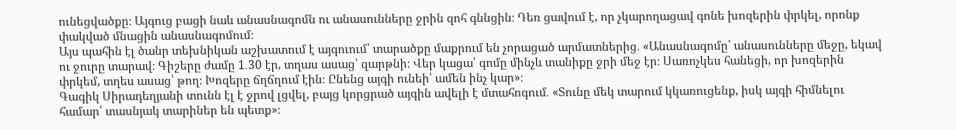ունեցվածքը։ Այգուց բացի նաև անասնագոմն ու անասունները ջրին զոհ գննցին։ Դեռ ցավում է, որ չկարողացավ գոնե խոզերին փրկել, որոնք փակված մնացին անասնագոմում։
Այս պահին էլ ծանր տեխնիկան աշխատում է այգուում՝ տարածքը մաքրում են չորացած արմատներից․ «Անասնագոմը՝ անասունները մեջը, եկավ ու ջուրը տարավ։ Գիշերը ժամը 1․30 էր, տղաս ասաց՝ զարթնի։ Վեր կացա՝ գոմը մինչև տանիքը ջրի մեջ էր։ Սառոչկես հանեցի, որ խոզերին փրկեմ, տղես ասաց՝ թող։ Խոզերը ճղճղում էին։ Ընենց այգի ունեի՝ ամեն ինչ կար»։
Գագիկ Սիրադեղյանի տունն էլ է ջրով լցվել, բայց կորցրած այգին ավելի է մտահոգում․ «Տունը մեկ տարում կկառուցենք, իսկ այգի հիմնելու համար՝ տասնյակ տարիներ են պետք»։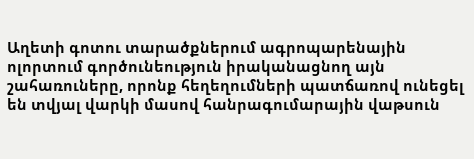Աղետի գոտու տարածքներում ագրոպարենային ոլորտում գործունեություն իրականացնող այն շահառուները, որոնք հեղեղումների պատճառով ունեցել են տվյալ վարկի մասով հանրագումարային վաթսուն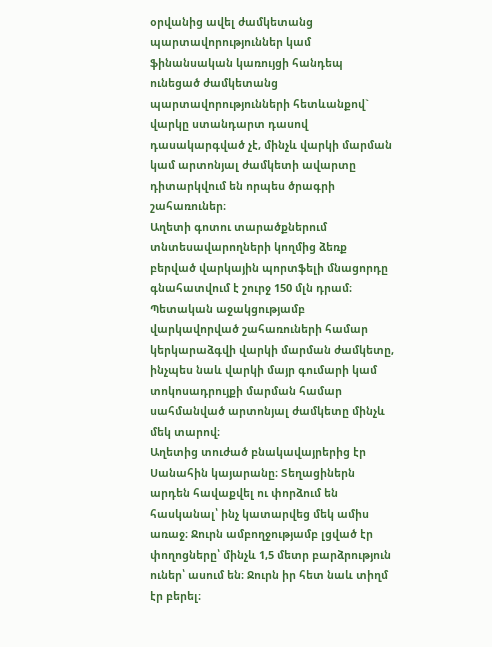օրվանից ավել ժամկետանց պարտավորություններ կամ ֆինանսական կառույցի հանդեպ ունեցած ժամկետանց պարտավորությունների հետևանքով` վարկը ստանդարտ դասով դասակարգված չէ, մինչև վարկի մարման կամ արտոնյալ ժամկետի ավարտը դիտարկվում են որպես ծրագրի շահառուներ։
Աղետի գոտու տարածքներում տնտեսավարողների կողմից ձեռք բերված վարկային պորտֆելի մնացորդը գնահատվում է շուրջ 150 մլն դրամ։ Պետական աջակցությամբ վարկավորված շահառուների համար կերկարաձգվի վարկի մարման ժամկետը, ինչպես նաև վարկի մայր գումարի կամ տոկոսադրույքի մարման համար սահմանված արտոնյալ ժամկետը մինչև մեկ տարով։
Աղետից տուժած բնակավայրերից էր Սանահին կայարանը։ Տեղացիներն արդեն հավաքվել ու փորձում են հասկանալ՝ ինչ կատարվեց մեկ ամիս առաջ։ Ջուրն ամբողջությամբ լցված էր փողոցները՝ մինչև 1,5 մետր բարձրություն ուներ՝ ասում են։ Ջուրն իր հետ նաև տիղմ էր բերել։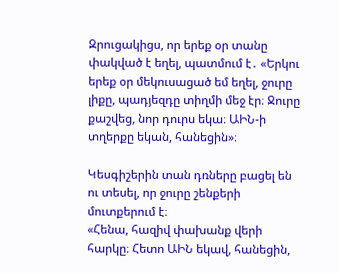Զրուցակիցս, որ երեք օր տանը փակված է եղել, պատմում է․ «Երկու երեք օր մեկուսացած եմ եղել, ջուրը լիքը, պադյեզդը տիղմի մեջ էր։ Ջուրը քաշվեց, նոր դուրս եկա։ ԱԻՆ-ի տղերքը եկան, հանեցին»։

Կեսգիշերին տան դռները բացել են ու տեսել, որ ջուրը շենքերի մուտքերում է։
«Հենա, հազիվ փախանք վերի հարկը։ Հետո ԱԻՆ եկավ, հանեցին,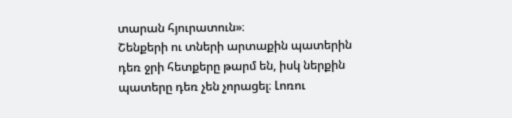տարան հյուրատուն»։
Շենքերի ու տների արտաքին պատերին դեռ ջրի հետքերը թարմ են, իսկ ներքին պատերը դեռ չեն չորացել։ Լոռու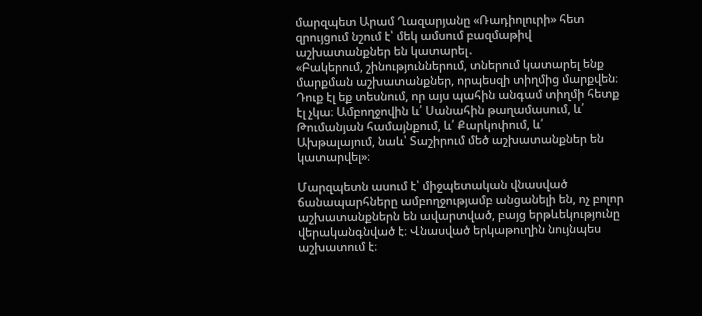մարզպետ Արամ Ղազարյանը «Ռադիոլուրի» հետ զրույցում նշում է՝ մեկ ամսում բազմաթիվ աշխատանքներ են կատարել․
«Բակերում, շինություններում, տներում կատարել ենք մարքման աշխատանքներ, որպեսզի տիղմից մարքվեն։ Դուք էլ եք տեսնում, որ այս պահին անգամ տիղմի հետք էլ չկա։ Ամբողջովին և՛ Սանահին թաղամասում, և՛ Թումանյան համայնքում, և՛ Քարկոփում, և՛ Ախթալայում, նաև՝ Տաշիրում մեծ աշխատանքներ են կատարվել»։

Մարզպետն ասում է՝ միջպետական վնասված ճանապարհները ամբողջությամբ անցանելի են, ոչ բոլոր աշխատանքներն են ավարտված, բայց երթևեկությունը վերականգնված է։ Վնասված երկաթուղին նույնպես աշխատում է։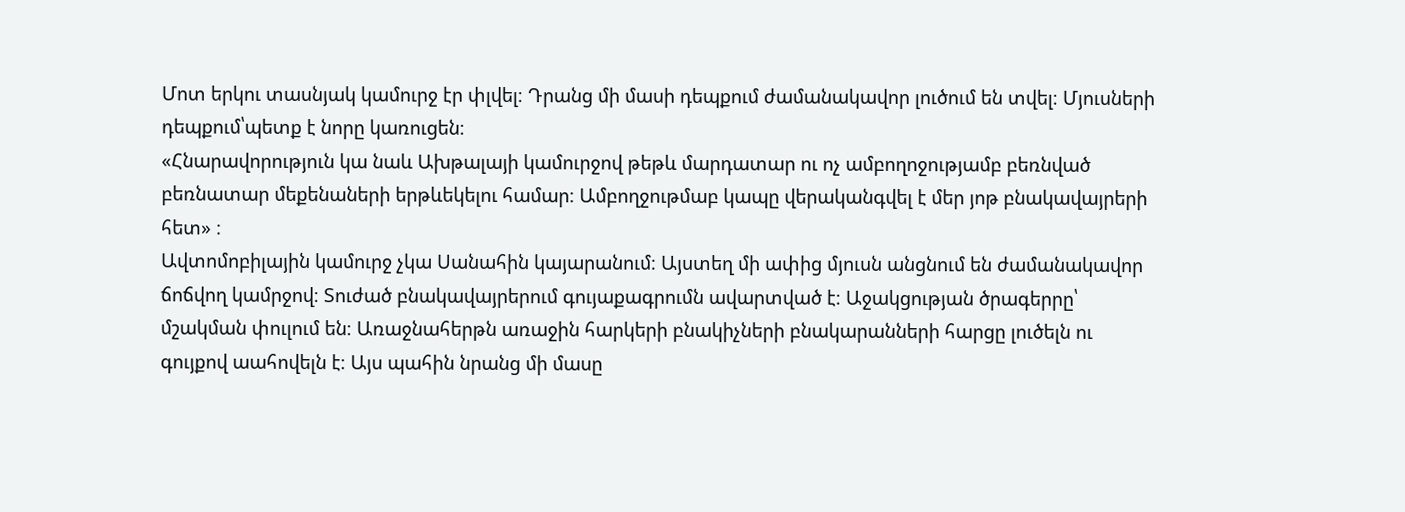Մոտ երկու տասնյակ կամուրջ էր փլվել։ Դրանց մի մասի դեպքում ժամանակավոր լուծում են տվել։ Մյուսների դեպքում՝պետք է նորը կառուցեն։
«Հնարավորություն կա նաև Ախթալայի կամուրջով թեթև մարդատար ու ոչ ամբողոջությամբ բեռնված բեռնատար մեքենաների երթևեկելու համար։ Ամբողջութմաբ կապը վերականգվել է մեր յոթ բնակավայրերի հետ» ։
Ավտոմոբիլային կամուրջ չկա Սանահին կայարանում։ Այստեղ մի ափից մյուսն անցնում են ժամանակավոր ճոճվող կամրջով։ Տուժած բնակավայրերում գույաքագրումն ավարտված է։ Աջակցության ծրագերրը՝ մշակման փուլում են։ Առաջնահերթն առաջին հարկերի բնակիչների բնակարանների հարցը լուծելն ու գույքով աահովելն է։ Այս պահին նրանց մի մասը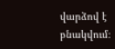վարձով է բնակվում։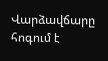Վարձավճարը հոգում է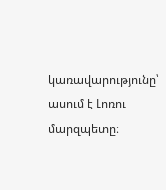կառավարությունը՝ ասում է Լոռու մարզպետը։